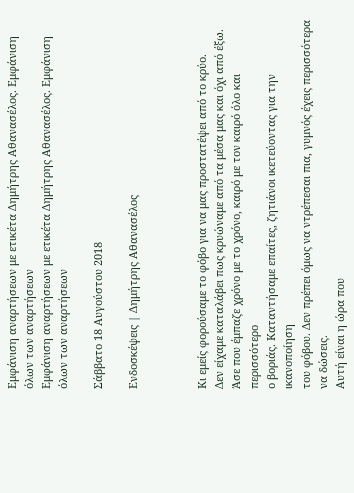Εμφάνιση αναρτήσεων με ετικέτα Δημήτρης Αθανασέλος. Εμφάνιση όλων των αναρτήσεων
Εμφάνιση αναρτήσεων με ετικέτα Δημήτρης Αθανασέλος. Εμφάνιση όλων των αναρτήσεων

Σάββατο 18 Αυγούστου 2018

Eνδοσκέψεις | Δημήτρης Αθανασέλος



Κι εμείς φορούσαμε το φόβο για να μας προστατέψει από το κρύο.
Δεν είχαμε καταλάβει πως κρυώναμε από τα μέσα μας και όχι από έξω.
Άσε που έμπαζε χρόνο με το χρόνο, καιρό με τον καιρό όλο και περισσότερο
ο βοριάς. Καταντήσαμε επαίτες, ζητιάνοι ικετεύοντας για την ικανοποίηση
του φόβου. Δεν πρέπει όμως να ντρέπεσαι πια, γυμνός έχεις περισσότερα να δώσεις.
Αυτή είναι η ώρα που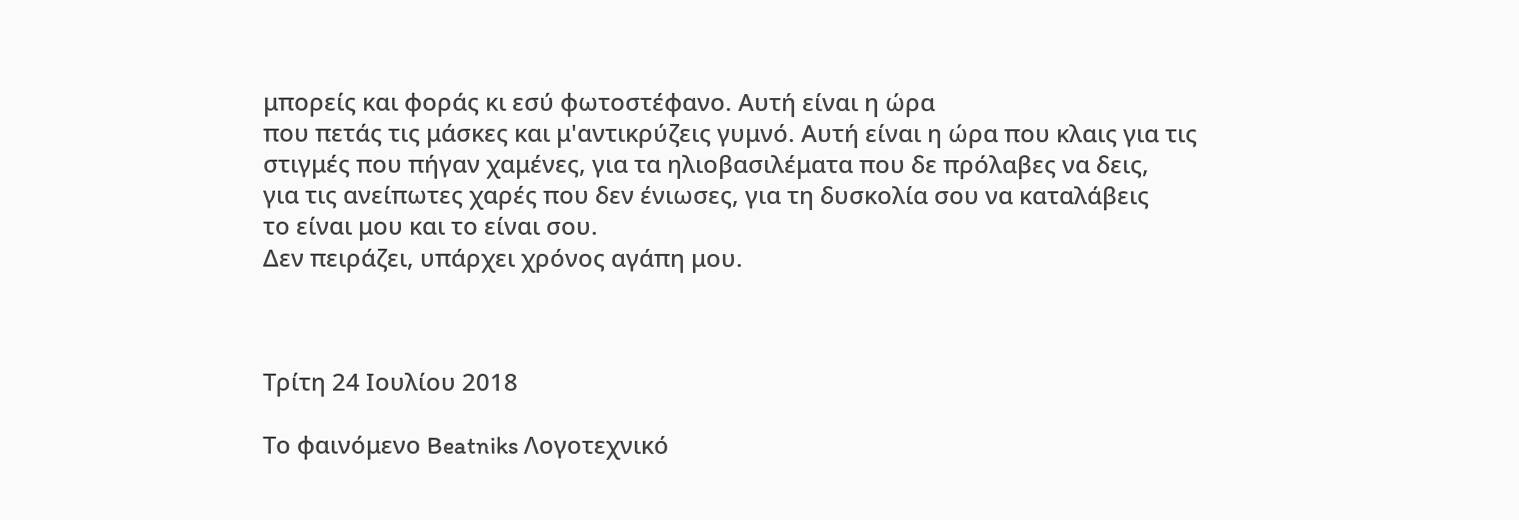μπορείς και φοράς κι εσύ φωτοστέφανο. Αυτή είναι η ώρα
που πετάς τις μάσκες και μ'αντικρύζεις γυμνό. Αυτή είναι η ώρα που κλαις για τις
στιγμές που πήγαν χαμένες, για τα ηλιοβασιλέματα που δε πρόλαβες να δεις,
για τις ανείπωτες χαρές που δεν ένιωσες, για τη δυσκολία σου να καταλάβεις
το είναι μου και το είναι σου.
Δεν πειράζει, υπάρχει χρόνος αγάπη μου.



Τρίτη 24 Ιουλίου 2018

Το φαινόμενο Beatniks Λογοτεχνικό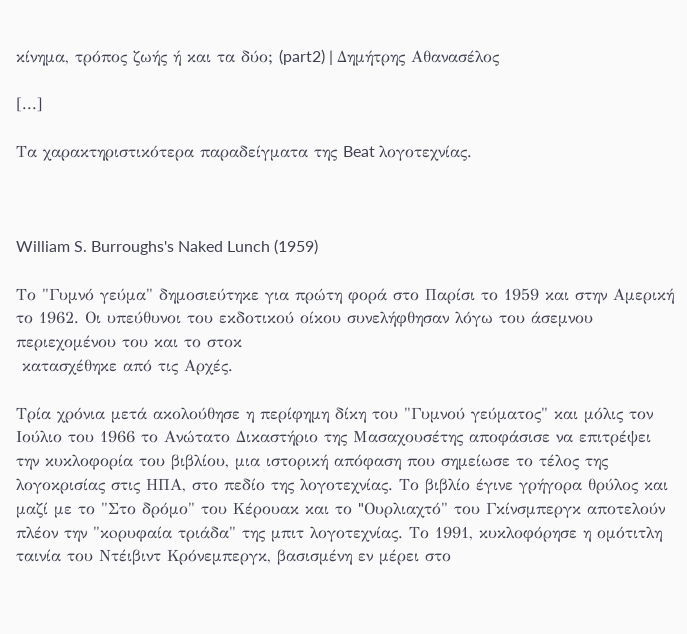κίνημα, τρόπος ζωής ή και τα δύο; (part2) | Δημήτρης Αθανασέλος

[...]

Τα χαρακτηριστικότερα παραδείγματα της Beat λογοτεχνίας.



William S. Burroughs's Naked Lunch (1959)

Το "Γυμνό γεύμα" δημοσιεύτηκε για πρώτη φορά στο Παρίσι το 1959 και στην Αμερική το 1962. Οι υπεύθυνοι του εκδοτικού οίκου συνελήφθησαν λόγω του άσεμνου περιεχομένου του και το στοκ
 κατασχέθηκε από τις Aρχές.

Tρία χρόνια μετά ακολούθησε η περίφημη δίκη του "Γυμνού γεύματος" και μόλις τον Ιούλιο του 1966 το Aνώτατο Δικαστήριο της Mασαχουσέτης αποφάσισε να επιτρέψει την κυκλοφορία του βιβλίου, μια ιστορική απόφαση που σημείωσε το τέλος της λογοκρισίας στις HΠA, στο πεδίο της λογοτεχνίας. Το βιβλίο έγινε γρήγορα θρύλος και μαζί με το "Στο δρόμο" του Kέρουακ και το "Oυρλιαχτό" του Γκίνσμπεργκ αποτελούν πλέον την "κoρυφαία τριάδα" της μπιτ λογοτεχνίας. Το 1991, κυκλοφόρησε η ομότιτλη ταινία του Ντέιβιντ Κρόνεμπεργκ, βασισμένη εν μέρει στο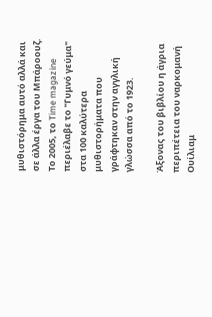μυθιστόρημα αυτό αλλά και σε άλλα έργα του Μπάροουζ. Το 2005, το Time magazine περιέλαβε το "Γυμνό γεύμα" στα 100 καλύτερα μυθιστορήματα που γράφτηκαν στην αγγλική γλώσσα από το 1923.

Άξονας του βιβλίου η άγρια περιπέτεια του ναρκομανή Ουίλιαμ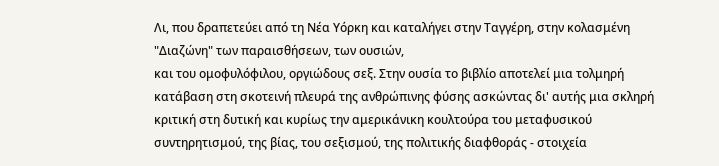Λι, που δραπετεύει από τη Νέα Υόρκη και καταλήγει στην Ταγγέρη, στην κολασμένη "Διαζώνη" των παραισθήσεων, των ουσιών,
και του ομοφυλόφιλου, οργιώδους σεξ. Στην ουσία το βιβλίο αποτελεί μια τολμηρή κατάβαση στη σκοτεινή πλευρά της ανθρώπινης φύσης ασκώντας δι' αυτής μια σκληρή κριτική στη δυτική και κυρίως την αμερικάνικη κουλτούρα του μεταφυσικού συντηρητισμού, της βίας, του σεξισμού, της πολιτικής διαφθοράς - στοιχεία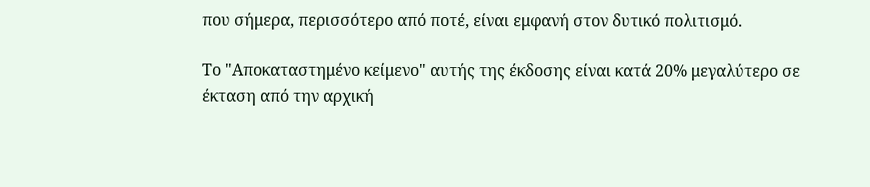που σήμερα, περισσότερο από ποτέ, είναι εμφανή στον δυτικό πολιτισμό.

Το "Αποκαταστημένο κείμενο" αυτής της έκδοσης είναι κατά 20% μεγαλύτερο σε έκταση από την αρχική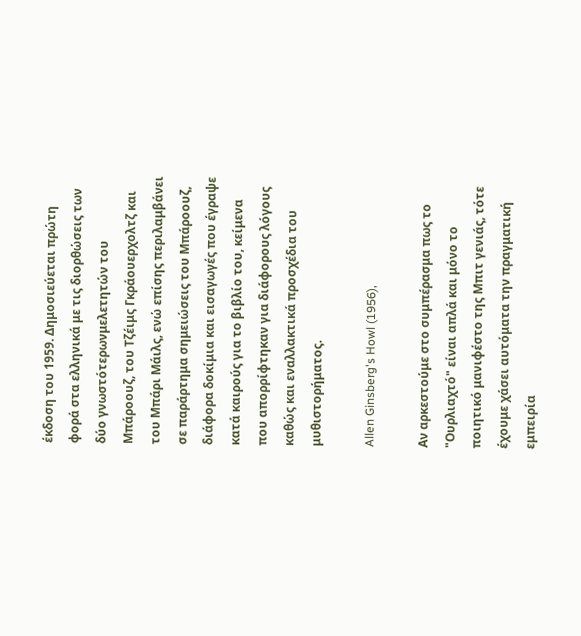έκδοση του 1959. Δημοσιεύεται πρώτη φορά στα ελληνικά με τις διορθώσεις των δύο γνωστότερωνμελετητών του Μπάροουζ, του Τζέιμς Γκράουερχολτζ και του Μπάρι Μάιλς, ενώ επίσης περιλαμβάνει σε παράρτημα σημειώσεις του Μπάροουζ, διάφορα δοκίμια και εισαγωγές που έγραψε κατά καιρούς για το βιβλίο του, κείμενα που απορρίφτηκαν για διάφορους λόγους καθώς και εναλλακτικά προσχέδια του μυθιστορήματος.

Allen Ginsberg's Howl (1956),

Αν αρκεστούμε στο συμπέρασμα πως το "Ουρλιαχτό" είναι απλά και μόνο το ποιητικό μανιφέστο της Μπιτ γενιάς, τότε έχουμε χάσει αυτόματα την πραγματική εμπειρία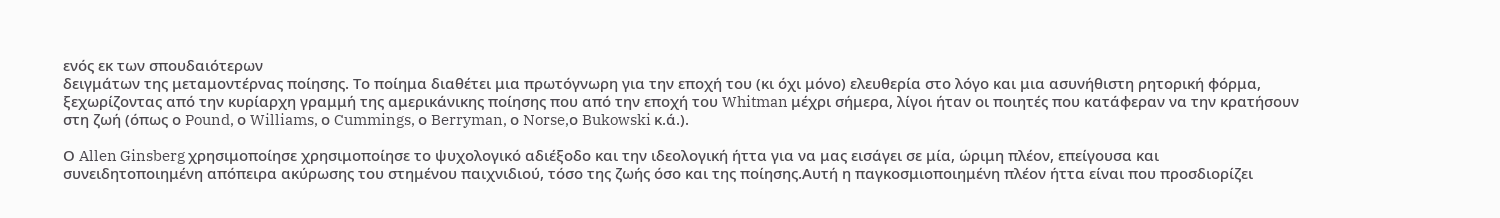ενός εκ των σπουδαιότερων
δειγμάτων της μεταμοντέρνας ποίησης. Το ποίημα διαθέτει μια πρωτόγνωρη για την εποχή του (κι όχι μόνο) ελευθερία στο λόγο και μια ασυνήθιστη ρητορική φόρμα, ξεχωρίζοντας από την κυρίαρχη γραμμή της αμερικάνικης ποίησης που από την εποχή του Whitman μέχρι σήμερα, λίγοι ήταν οι ποιητές που κατάφεραν να την κρατήσουν στη ζωή (όπως ο Pound, ο Williams, ο Cummings, ο Berryman, ο Norse,ο Bukowski κ.ά.).

Ο Allen Ginsberg χρησιμοποίησε χρησιμοποίησε το ψυχολογικό αδιέξοδο και την ιδεολογική ήττα για να μας εισάγει σε μία, ώριμη πλέον, επείγουσα και συνειδητοποιημένη απόπειρα ακύρωσης του στημένου παιχνιδιού, τόσο της ζωής όσο και της ποίησης.Αυτή η παγκοσμιοποιημένη πλέον ήττα είναι που προσδιορίζει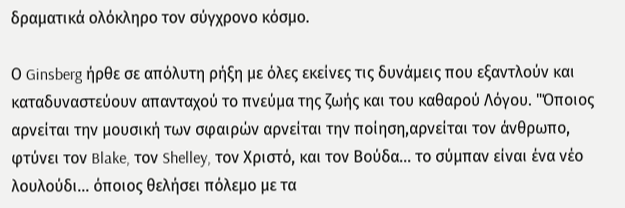δραματικά ολόκληρο τον σύγχρονο κόσμο.

Ο Ginsberg ήρθε σε απόλυτη ρήξη με όλες εκείνες τις δυνάμεις που εξαντλούν και καταδυναστεύουν απανταχού το πνεύμα της ζωής και του καθαρού Λόγου. "Όποιος αρνείται την μουσική των σφαιρών αρνείται την ποίηση,αρνείται τον άνθρωπο, φτύνει τον Blake, τον Shelley, τον Χριστό, και τον Βούδα... το σύμπαν είναι ένα νέο λουλούδι... όποιος θελήσει πόλεμο με τα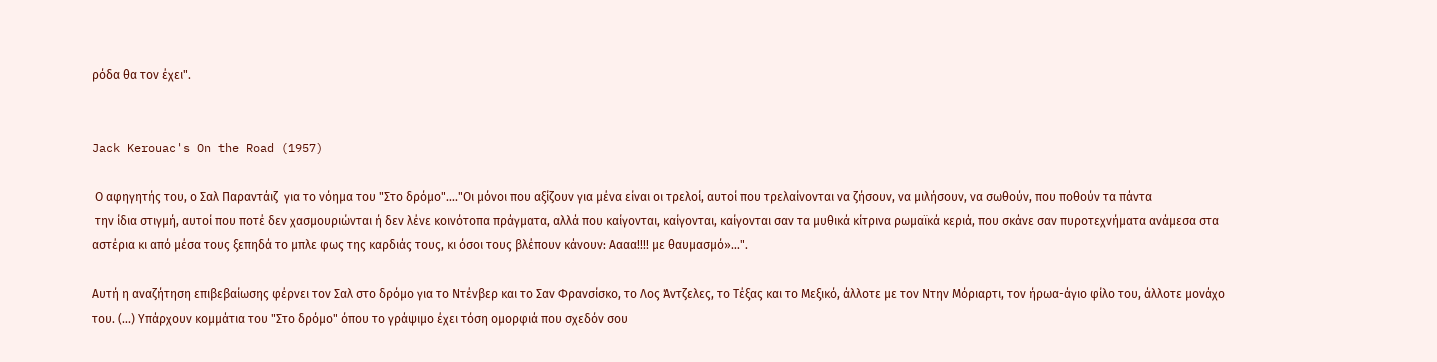ρόδα θα τον έχει".


Jack Kerouac's On the Road (1957)

 Ο αφηγητής του, ο Σαλ Παραντάιζ  για το νόημα του "Στο δρόμο"...."Οι μόνοι που αξίζουν για μένα είναι οι τρελοί, αυτοί που τρελαίνονται να ζήσουν, να μιλήσουν, να σωθούν, που ποθούν τα πάντα
 την ίδια στιγμή, αυτοί που ποτέ δεν χασμουριώνται ή δεν λένε κοινότοπα πράγματα, αλλά που καίγονται, καίγονται, καίγονται σαν τα μυθικά κίτρινα ρωμαϊκά κεριά, που σκάνε σαν πυροτεχνήματα ανάμεσα στα αστέρια κι από μέσα τους ξεπηδά το μπλε φως της καρδιάς τους, κι όσοι τους βλέπουν κάνουν: Αααα!!!! με θαυμασμό»…".

Αυτή η αναζήτηση επιβεβαίωσης φέρνει τον Σαλ στο δρόμο για το Ντένβερ και το Σαν Φρανσίσκο, το Λος Άντζελες, το Τέξας και το Μεξικό, άλλοτε με τον Ντην Μόριαρτι, τον ήρωα-άγιο φίλο του, άλλοτε μονάχο του. (...) Υπάρχουν κομμάτια του "Στο δρόμο" όπου το γράψιμο έχει τόση ομορφιά που σχεδόν σου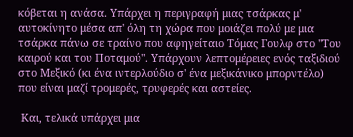κόβεται η ανάσα. Υπάρχει η περιγραφή μιας τσάρκας μ' αυτοκίνητο μέσα απ' όλη τη χώρα που μοιάζει πολύ με μια τσάρκα πάνω σε τραίνο που αφηγείταιο Τόμας Γουλφ στο "Του καιρού και του Ποταμού". Υπάρχουν λεπτομέρειες ενός ταξιδιού στο Μεξικό (κι ένα ιντερλούδιο σ' ένα μεξικάνικο μπορντέλο) που είναι μαζί τρομερές, τρυφερές και αστείες.

 Και, τελικά υπάρχει μια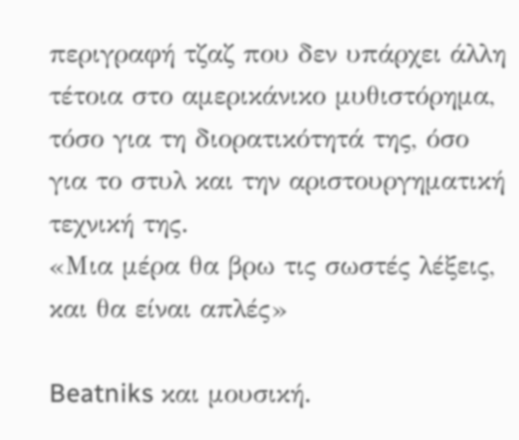περιγραφή τζαζ που δεν υπάρχει άλλη τέτοια στο αμερικάνικο μυθιστόρημα, τόσο για τη διορατικότητά της, όσο για το στυλ και την αριστουργηματική τεχνική της.
«Μια μέρα θα βρω τις σωστές λέξεις, και θα είναι απλές»

Beatniks και μουσική.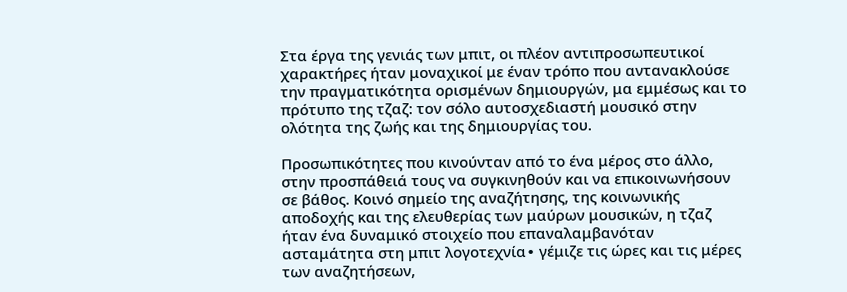Στα έργα της γενιάς των μπιτ, οι πλέον αντιπροσωπευτικοί χαρακτήρες ήταν μοναχικοί με έναν τρόπο που αντανακλούσε την πραγματικότητα ορισμένων δημιουργών, μα εμμέσως και το πρότυπο της τζαζ: τον σόλο αυτοσχεδιαστή μουσικό στην ολότητα της ζωής και της δημιουργίας του.

Προσωπικότητες που κινούνταν από το ένα μέρος στο άλλο, στην προσπάθειά τους να συγκινηθούν και να επικοινωνήσουν σε βάθος. Κοινό σημείο της αναζήτησης, της κοινωνικής αποδοχής και της ελευθερίας των μαύρων μουσικών, η τζαζ ήταν ένα δυναμικό στοιχείο που επαναλαμβανόταν ασταμάτητα στη μπιτ λογοτεχνία∙ γέμιζε τις ώρες και τις μέρες των αναζητήσεων,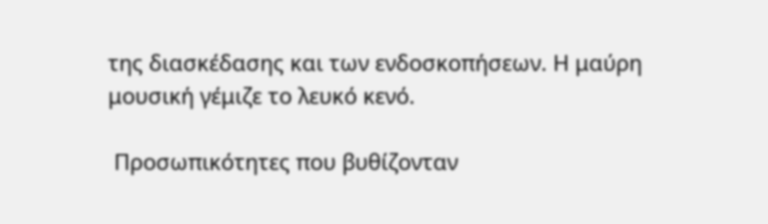της διασκέδασης και των ενδοσκοπήσεων. Η μαύρη μουσική γέμιζε το λευκό κενό.

 Προσωπικότητες που βυθίζονταν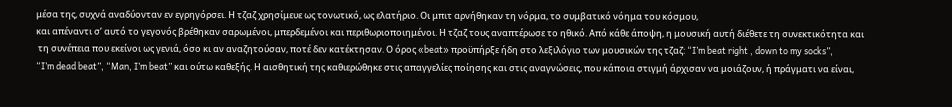μέσα της, συχνά αναδύονταν εν εγρηγόρσει. Η τζαζ χρησίμευε ως τονωτικό, ως ελατήριο. Οι μπιτ αρνήθηκαν τη νόρμα, το συμβατικό νόημα του κόσμου,
και απέναντι σ’ αυτό το γεγονός βρέθηκαν σαρωμένοι, μπερδεμένοι και περιθωριοποιημένοι. Η τζαζ τους αναπτέρωσε το ηθικό. Από κάθε άποψη, η μουσική αυτή διέθετε τη συνεκτικότητα και
 τη συνέπεια που εκείνοι ως γενιά, όσο κι αν αναζητούσαν, ποτέ δεν κατέκτησαν. Ο όρος «beat» προϋπήρξε ήδη στο λεξιλόγιο των μουσικών της τζαζ: “I’m beat right , down to my socks”,
“I’m dead beat”, “Man, I’m beat” και ούτω καθεξής. Η αισθητική της καθιερώθηκε στις απαγγελίες ποίησης και στις αναγνώσεις, που κάποια στιγμή άρχισαν να μοιάζουν, ή πράγματι να είναι,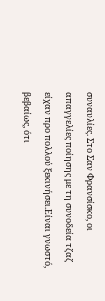συναυλίες. Στο Σαν Φρανσίσκο, οι απαγγελίες ποίησης με τη συνοδεία τζαζ είχαν προ πολλού ξεκινήσει.Είναι γνωστό, βεβαίως, ότι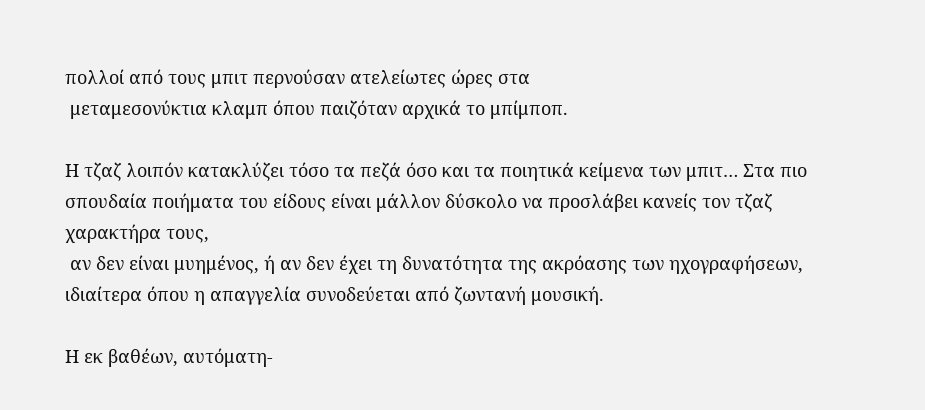πολλοί από τους μπιτ περνούσαν ατελείωτες ώρες στα
 μεταμεσονύκτια κλαμπ όπου παιζόταν αρχικά το μπίμποπ.

Η τζαζ λοιπόν κατακλύζει τόσο τα πεζά όσο και τα ποιητικά κείμενα των μπιτ… Στα πιο σπουδαία ποιήματα του είδους είναι μάλλον δύσκολο να προσλάβει κανείς τον τζαζ χαρακτήρα τους,
 αν δεν είναι μυημένος, ή αν δεν έχει τη δυνατότητα της ακρόασης των ηχογραφήσεων, ιδιαίτερα όπου η απαγγελία συνοδεύεται από ζωντανή μουσική.

Η εκ βαθέων, αυτόματη-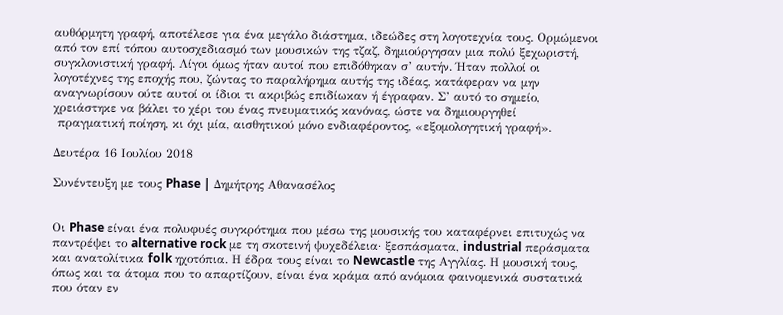αυθόρμητη γραφή, αποτέλεσε για ένα μεγάλο διάστημα, ιδεώδες στη λογοτεχνία τους. Ορμώμενοι από τον επί τόπου αυτοσχεδιασμό των μουσικών της τζαζ, δημιούργησαν μια πολύ ξεχωριστή, συγκλονιστική γραφή. Λίγοι όμως ήταν αυτοί που επιδόθηκαν σ’ αυτήν. Ήταν πολλοί οι λογοτέχνες της εποχής που, ζώντας το παραλήρημα αυτής της ιδέας, κατάφεραν να μην αναγνωρίσουν ούτε αυτοί οι ίδιοι τι ακριβώς επιδίωκαν ή έγραφαν. Σ’ αυτό το σημείο, χρειάστηκε να βάλει το χέρι του ένας πνευματικός κανόνας, ώστε να δημιουργηθεί
 πραγματική ποίηση, κι όχι μία, αισθητικού μόνο ενδιαφέροντος, «εξομολογητική γραφή».

Δευτέρα 16 Ιουλίου 2018

Συνέντευξη με τους Phase | Δημήτρης Αθανασέλος


Οι Phase είναι ένα πολυφυές συγκρότημα που μέσω της μουσικής του καταφέρνει επιτυχώς να παντρέψει το alternative rock με τη σκοτεινή ψυχεδέλεια· ξεσπάσματα, industrial περάσματα και ανατολίτικα folk ηχοτόπια. Η έδρα τους είναι το Newcastle της Αγγλίας. Η μουσική τους, όπως και τα άτομα που το απαρτίζουν, είναι ένα κράμα από ανόμοια φαινομενικά συστατικά
που όταν εν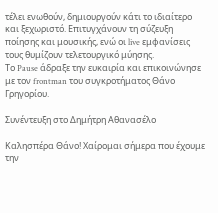τέλει ενωθούν, δημιουργούν κάτι το ιδιαίτερο και ξεχωριστό. Επιτυγχάνουν τη σύζευξη ποίησης και μουσικής, ενώ οι live εμφανίσεις τους θυμίζουν τελετουργικό μύησης.
Το Pause άδραξε την ευκαιρία και επικοινώνησε με τον frontman του συγκροτήματος Θάνο Γρηγορίου.

Συνέντευξη στο Δημήτρη Αθανασέλο

Καλησπέρα Θάνο! Χαίρομαι σήμερα που έχουμε την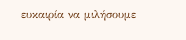ευκαιρία να μιλήσουμε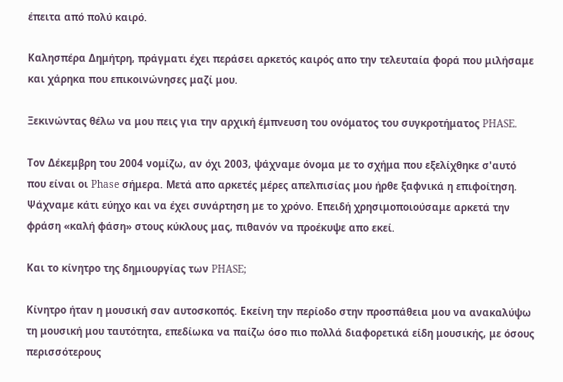έπειτα από πολύ καιρό.

Καλησπέρα Δημήτρη, πράγματι έχει περάσει αρκετός καιρός απο την τελευταία φορά που μιλήσαμε και χάρηκα που επικοινώνησες μαζί μου.

Ξεκινώντας θέλω να μου πεις για την αρχική έμπνευση του ονόματος του συγκροτήματος PHASE.

Τον Δέκεμβρη του 2004 νομίζω, αν όχι 2003, ψάχναμε όνομα με το σχήμα που εξελίχθηκε σ'αυτό που είναι οι Phase σήμερα. Μετά απο αρκετές μέρες απελπισίας μου ήρθε ξαφνικά η επιφοίτηση. Ψάχναμε κάτι εύηχο και να έχει συνάρτηση με το χρόνο. Επειδή χρησιμοποιούσαμε αρκετά την φράση «καλή φάση» στους κύκλους μας, πιθανόν να προέκυψε απο εκεί.

Και το κίνητρο της δημιουργίας των PHASE;

Kίνητρο ήταν η μουσική σαν αυτοσκοπός. Εκείνη την περίοδο στην προσπάθεια μου να ανακαλύψω τη μουσική μου ταυτότητα, επεδίωκα να παίζω όσο πιο πολλά διαφορετικά είδη μουσικής, με όσους περισσότερους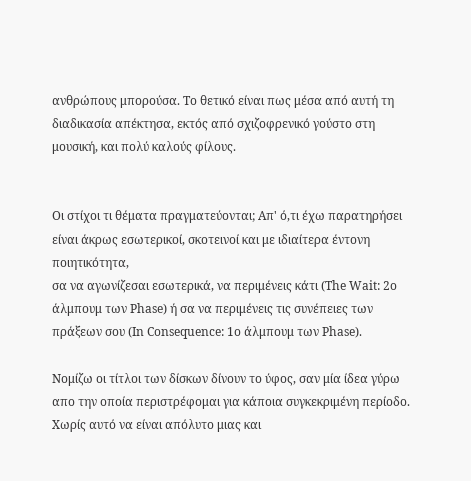ανθρώπους μπορούσα. Το θετικό είναι πως μέσα από αυτή τη διαδικασία απέκτησα, εκτός από σχιζοφρενικό γούστο στη μουσική, και πολύ καλούς φίλους.


Οι στίχοι τι θέματα πραγματεύονται; Απ' ό,τι έχω παρατηρήσει είναι άκρως εσωτερικοί, σκοτεινοί και με ιδιαίτερα έντονη ποιητικότητα,
σα να αγωνίζεσαι εσωτερικά, να περιμένεις κάτι (The Wait: 2ο άλμπουμ των Phase) ή σα να περιμένεις τις συνέπειες των πράξεων σου (In Consequence: 1o άλμπουμ των Phase).

Νομίζω οι τίτλοι των δίσκων δίνουν το ύφος, σαν μία ίδεα γύρω απο την οποία περιστρέφομαι για κάποια συγκεκριμένη περίοδο. Χωρίς αυτό να είναι απόλυτο μιας και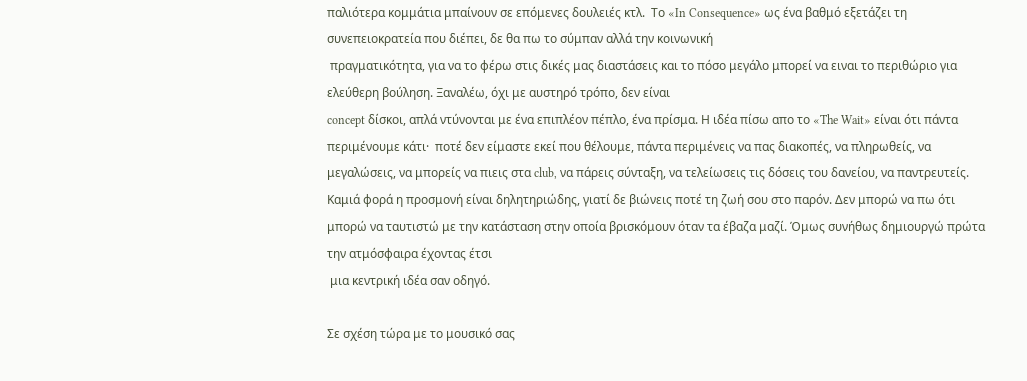παλιότερα κομμάτια μπαίνουν σε επόμενες δουλειές κτλ.  Το «In Consequence» ως ένα βαθμό εξετάζει τη συνεπειοκρατεία που διέπει, δε θα πω το σύμπαν αλλά την κοινωνική
 πραγματικότητα, για να το φέρω στις δικές μας διαστάσεις και το πόσο μεγάλο μπορεί να ειναι το περιθώριο για ελεύθερη βούληση. Ξαναλέω, όχι με αυστηρό τρόπο, δεν είναι
concept δίσκοι, απλά ντύνονται με ένα επιπλέον πέπλο, ένα πρίσμα. Η ιδέα πίσω απο το «The Wait» είναι ότι πάντα περιμένουμε κάτι·  ποτέ δεν είμαστε εκεί που θέλουμε, πάντα περιμένεις να πας διακοπές, να πληρωθείς, να μεγαλώσεις, να μπορείς να πιεις στα club, να πάρεις σύνταξη, να τελείωσεις τις δόσεις του δανείου, να παντρευτείς. Καμιά φορά η προσμονή είναι δηλητηριώδης, γιατί δε βιώνεις ποτέ τη ζωή σου στο παρόν. Δεν μπορώ να πω ότι μπορώ να ταυτιστώ με την κατάσταση στην οποία βρισκόμουν όταν τα έβαζα μαζί. Όμως συνήθως δημιουργώ πρώτα την ατμόσφαιρα έχοντας έτσι
 μια κεντρική ιδέα σαν οδηγό.

Σε σχέση τώρα με το μουσικό σας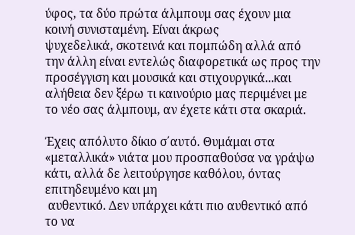ύφος, τα δύο πρώτα άλμπουμ σας έχουν μια κοινή συνισταμένη. Είναι άκρως
ψυχεδελικά, σκοτεινά και πομπώδη αλλά από την άλλη είναι εντελώς διαφορετικά ως προς την προσέγγιση και μουσικά και στιχουργικά...και
αλήθεια δεν ξέρω τι καινούριο μας περιμένει με το νέο σας άλμπουμ, αν έχετε κάτι στα σκαριά.

Έχεις απόλυτο δίκιο σ΄αυτό. Θυμάμαι στα «μεταλλικά» νιάτα μου προσπαθούσα να γράψω κάτι, αλλά δε λειτούργησε καθόλου, όντας επιτηδευμένο και μη
 αυθεντικό. Δεν υπάρχει κάτι πιο αυθεντικό από το να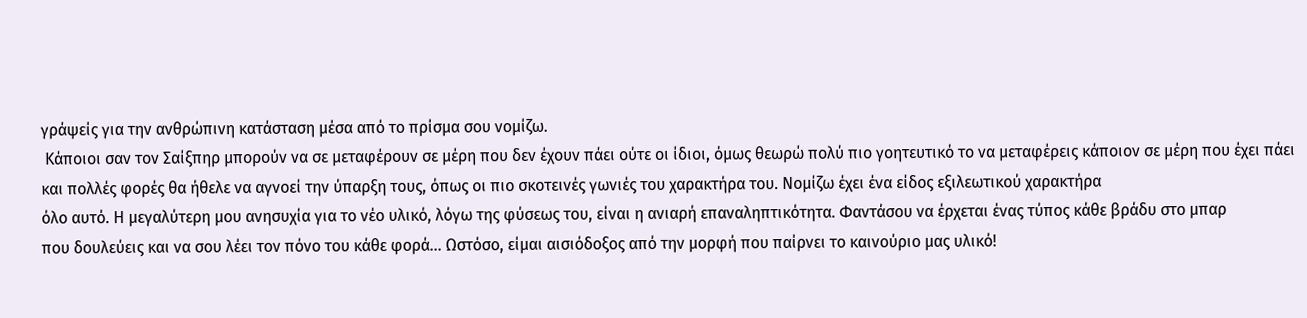γράψείς για την ανθρώπινη κατάσταση μέσα από το πρίσμα σου νομίζω.
 Κάποιοι σαν τον Σαίξπηρ μπορούν να σε μεταφέρουν σε μέρη που δεν έχουν πάει ούτε οι ίδιοι, όμως θεωρώ πολύ πιο γοητευτικό το να μεταφέρεις κάποιον σε μέρη που έχει πάει
και πολλές φορές θα ήθελε να αγνοεί την ύπαρξη τους, όπως οι πιο σκοτεινές γωνιές του χαρακτήρα του. Νομίζω έχει ένα είδος εξιλεωτικού χαρακτήρα
όλο αυτό. Η μεγαλύτερη μου ανησυχία για το νέο υλικό, λόγω της φύσεως του, είναι η ανιαρή επαναληπτικότητα. Φαντάσου να έρχεται ένας τύπος κάθε βράδυ στο μπαρ
που δουλεύεις και να σου λέει τον πόνο του κάθε φορά... Ωστόσο, είμαι αισιόδοξος από την μορφή που παίρνει το καινούριο μας υλικό!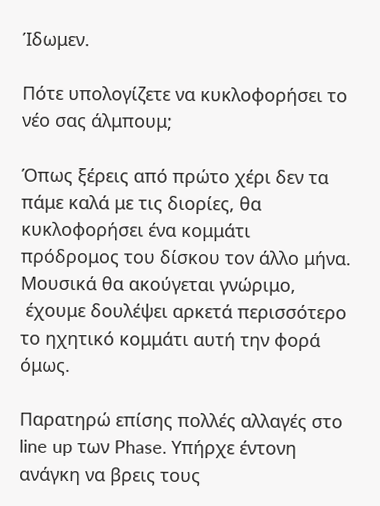Ίδωμεν.

Πότε υπολογίζετε να κυκλοφορήσει το νέο σας άλμπουμ;

Όπως ξέρεις από πρώτο χέρι δεν τα πάμε καλά με τις διορίες, θα κυκλοφορήσει ένα κομμάτι πρόδρομος του δίσκου τον άλλο μήνα. Μουσικά θα ακούγεται γνώριμο,
 έχουμε δουλέψει αρκετά περισσότερο το ηχητικό κομμάτι αυτή την φορά όμως.

Παρατηρώ επίσης πολλές αλλαγές στο line up των Phase. Υπήρχε έντονη ανάγκη να βρεις τους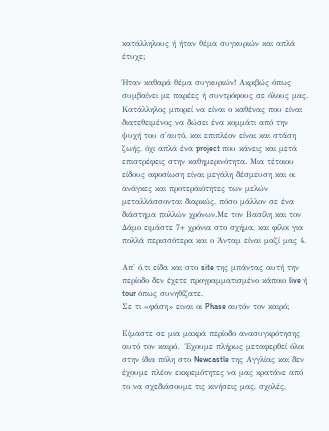κατάλληλους ή ήταν θέμα συγκυριών και απλά έτυχε;

Ήταν καθαρά θέμα συγκυριών! Ακριβώς όπως συμβαίνει με παρέες ή συντρόφους σε όλους μας. Κατάλληλος μπορεί να είναι ο καθένας που είναι διατεθειμένος να δώσει ένα κομμάτι από την ψυχή του σ'αυτό, και επιπλέον είναι και στάση ζωής, όχι απλά ένα project που κάνεις και μετά επιστρέφεις στην καθημερινότητα. Μια τέτοιου είδους αφοσίωση είναι μεγάλη δέσμευση και οι ανάγκες και προτεραιότητες των μελών μεταλλάσσονται διαρκώς, πόσο μάλλον σε ένα διάστημα πολλών χρόνων.Με τον Βασίλη και τον Δάμο ειμάστε 7+ χρόνια στο σχήμα, και φίλοι για πολλά περισσότερα και ο Άνταμ είναι μαζί μας 4.

Απ' ό,τι είδα και στο site της μπάντας αυτή την περίοδο δεν έχετε προγραμματισμένο κάποιο live ή tour όπως συνηθίζατε.
Σε τι «φάση» ειναι οι Phase αυτόν τον καιρό;

Είμαστε σε μια μακρά περίοδο ανασυγκρότησης αυτό τον καιρό.  Έχουμε πλήρως μεταφερθεί όλοι στην ίδια πόλη στο Newcastle της Αγγλίας και δεν έχουμε πλέον εκκρεμότητες να μας κρατάνε από το να σχεδιάσουμε τις κινήσεις μας, σχολές,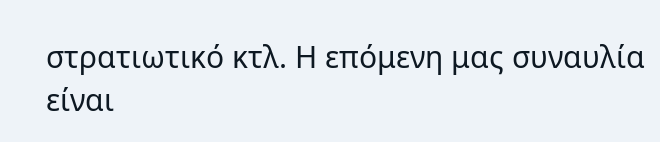στρατιωτικό κτλ. Η επόμενη μας συναυλία είναι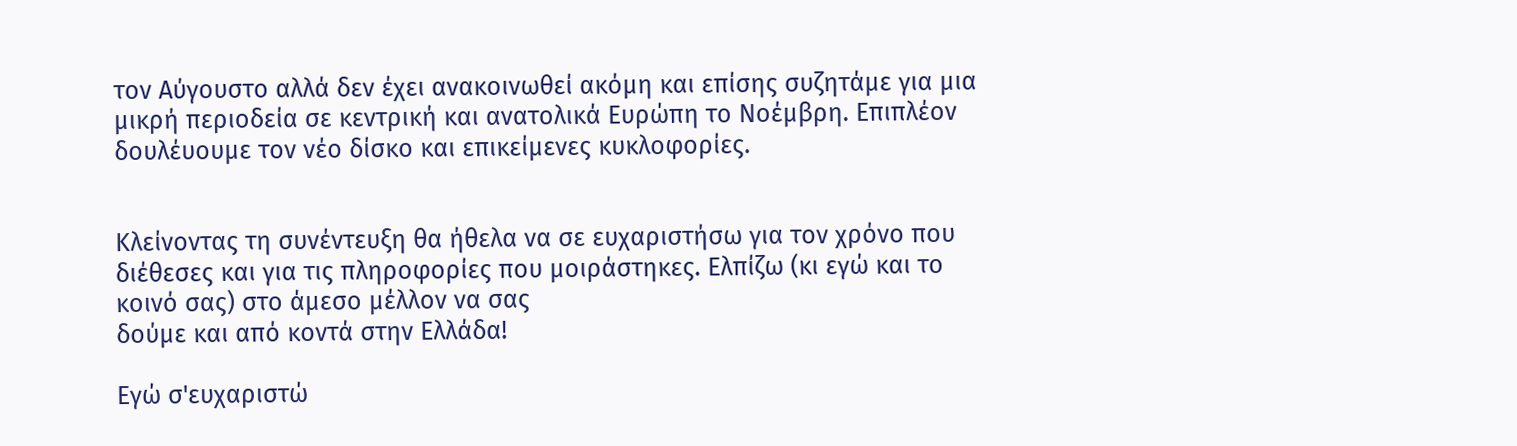τον Αύγουστο αλλά δεν έχει ανακοινωθεί ακόμη και επίσης συζητάμε για μια μικρή περιοδεία σε κεντρική και ανατολικά Ευρώπη το Νοέμβρη. Επιπλέον δουλέυουμε τον νέο δίσκο και επικείμενες κυκλοφορίες.


Κλείνοντας τη συνέντευξη θα ήθελα να σε ευχαριστήσω για τον χρόνο που διέθεσες και για τις πληροφορίες που μοιράστηκες. Ελπίζω (κι εγώ και το κοινό σας) στο άμεσο μέλλον να σας
δούμε και από κοντά στην Ελλάδα!

Εγώ σ'ευχαριστώ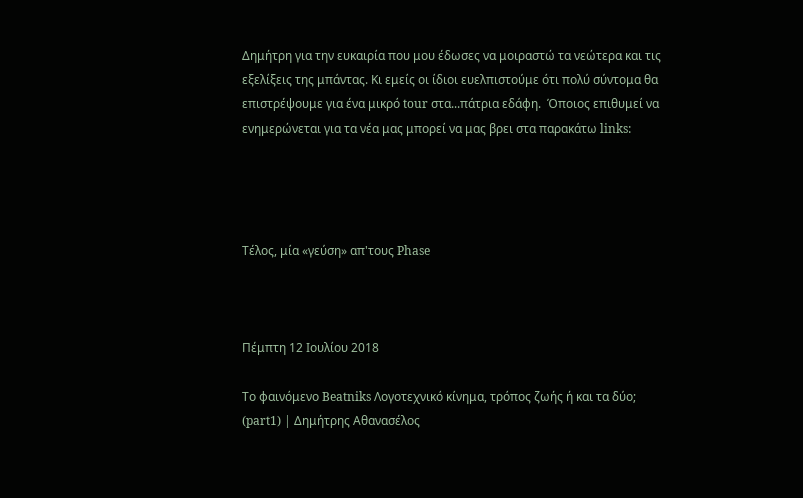Δημήτρη για την ευκαιρία που μου έδωσες να μοιραστώ τα νεώτερα και τις εξελίξεις της μπάντας. Κι εμείς οι ίδιοι ευελπιστούμε ότι πολύ σύντομα θα επιστρέψουμε για ένα μικρό tour στα...πάτρια εδάφη.  Όποιος επιθυμεί να ενημερώνεται για τα νέα μας μπορεί να μας βρει στα παρακάτω links:




Τέλος, μία «γεύση» απ'τους Phase



Πέμπτη 12 Ιουλίου 2018

Το φαινόμενο Beatniks Λογοτεχνικό κίνημα, τρόπος ζωής ή και τα δύο; (part1) | Δημήτρης Αθανασέλος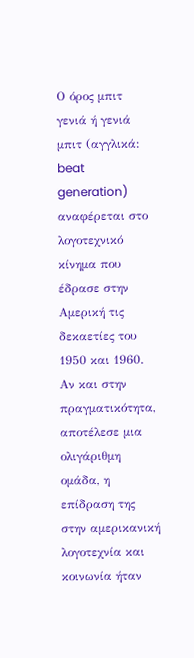Ο όρος μπιτ γενιά ή γενιά μπιτ (αγγλικά: beat generation) αναφέρεται στο λογοτεχνικό κίνημα που έδρασε στην Αμερική τις δεκαετίες του 1950 και 1960. Αν και στην πραγματικότητα, αποτέλεσε μια ολιγάριθμη ομάδα, η επίδραση της στην αμερικανική λογοτεχνία και κοινωνία ήταν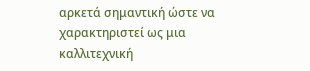αρκετά σημαντική ώστε να χαρακτηριστεί ως μια καλλιτεχνική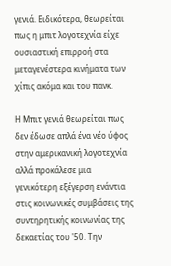γενιά. Ειδικότερα, θεωρείται πως η μπιτ λογοτεχνία είχε ουσιαστική επιρροή στα μεταγενέστερα κινήματα των χίπις ακόμα και του πανκ.

Η Μπιτ γενιά θεωρείται πως δεν έδωσε απλά ένα νέο ύφος στην αμερικανική λογοτεχνία αλλά προκάλεσε μια γενικότερη εξέγερση ενάντια στις κοινωνικές συμβάσεις της συντηρητικής κοινωνίας της δεκαετίας του '50. Την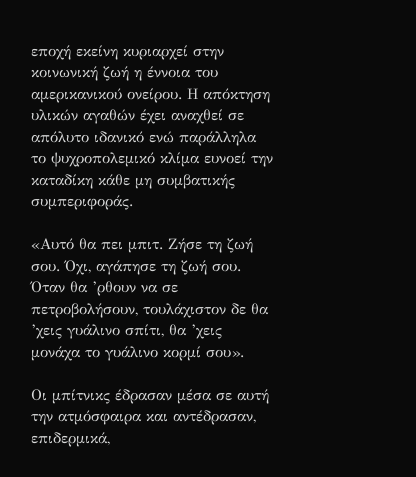εποχή εκείνη κυριαρχεί στην κοινωνική ζωή η έννοια του αμερικανικού ονείρου. Η απόκτηση υλικών αγαθών έχει αναχθεί σε απόλυτο ιδανικό ενώ παράλληλα το ψυχροπολεμικό κλίμα ευνοεί την καταδίκη κάθε μη συμβατικής συμπεριφοράς.

«Αυτό θα πει μπιτ. Ζήσε τη ζωή σου. Όχι, αγάπησε τη ζωή σου. Όταν θα ’ρθουν να σε πετροβολήσουν, τουλάχιστον δε θα ’χεις γυάλινο σπίτι, θα ’χεις μονάχα το γυάλινο κορμί σου».

Οι μπίτνικς έδρασαν μέσα σε αυτή την ατμόσφαιρα και αντέδρασαν, επιδερμικά,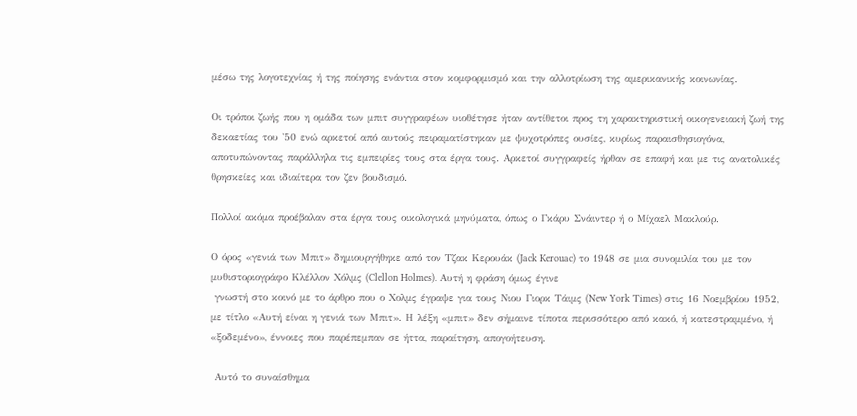μέσω της λογοτεχνίας ή της ποίησης ενάντια στον κομφορμισμό και την αλλοτρίωση της αμερικανικής κοινωνίας.

Οι τρόποι ζωής που η ομάδα των μπιτ συγγραφέων υιοθέτησε ήταν αντίθετοι προς τη χαρακτηριστική οικογενειακή ζωή της δεκαετίας του '50 ενώ αρκετοί από αυτούς πειραματίστηκαν με ψυχοτρόπες ουσίες, κυρίως παραισθησιογόνα, αποτυπώνοντας παράλληλα τις εμπειρίες τους στα έργα τους. Αρκετοί συγγραφείς ήρθαν σε επαφή και με τις ανατολικές θρησκείες και ιδιαίτερα τον ζεν βουδισμό.

Πολλοί ακόμα προέβαλαν στα έργα τους οικολογικά μηνύματα, όπως ο Γκάρυ Σνάιντερ ή ο Μίχαελ Μακλούρ.

Ο όρος «γενιά των Μπιτ» δημιουργήθηκε από τον Τζακ Κερουάκ (Jack Kerouac) το 1948 σε μια συνομιλία του με τον μυθιστοριογράφο Κλέλλον Χόλμς (Clellon Holmes). Αυτή η φράση όμως έγινε
 γνωστή στο κοινό με το άρθρο που ο Χολμς έγραψε για τους Νιου Γιορκ Τάιμς (New York Τimes) στις 16 Νοεμβρίου 1952, με τίτλο «Αυτή είναι η γενιά των Μπιτ». Η λέξη «μπιτ» δεν σήμαινε τίποτα περισσότερο από κακό, ή κατεστραμμένο, ή «ξοδεμένο», έννοιες που παρέπεμπαν σε ήττα, παραίτηση, απογοήτευση.

 Αυτό το συναίσθημα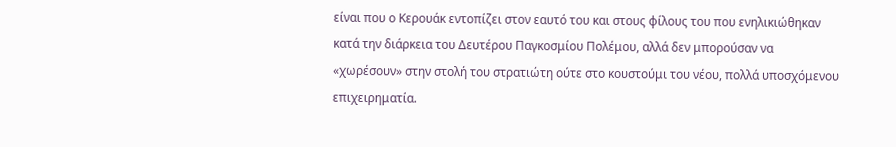είναι που ο Κερουάκ εντοπίζει στον εαυτό του και στους φίλους του που ενηλικιώθηκαν κατά την διάρκεια του Δευτέρου Παγκοσμίου Πολέμου, αλλά δεν μπορούσαν να «χωρέσουν» στην στολή του στρατιώτη ούτε στο κουστούμι του νέου, πολλά υποσχόμενου επιχειρηματία.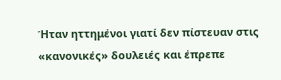Ήταν ηττημένοι γιατί δεν πίστευαν στις «κανονικές» δουλειές και έπρεπε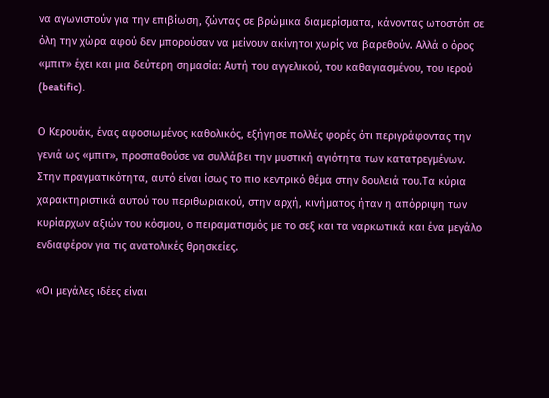να αγωνιστούν για την επιβίωση, ζώντας σε βρώμικα διαμερίσματα, κάνοντας ωτοστόπ σε όλη την χώρα αφού δεν μπορούσαν να μείνουν ακίνητοι χωρίς να βαρεθούν. Αλλά ο όρος «μπιτ» έχει και μια δεύτερη σημασία: Αυτή του αγγελικού, του καθαγιασμένου, του ιερού (beatific).

Ο Κερουάκ, ένας αφοσιωμένος καθολικός, εξήγησε πολλές φορές ότι περιγράφοντας την γενιά ως «μπιτ», προσπαθούσε να συλλάβει την μυστική αγιότητα των κατατρεγμένων. Στην πραγματικότητα, αυτό είναι ίσως το πιο κεντρικό θέμα στην δουλειά του.Τα κύρια χαρακτηριστικά αυτού του περιθωριακού, στην αρχή, κινήματος ήταν η απόρριψη των κυρίαρχων αξιών του κόσμου, ο πειραματισμός με το σεξ και τα ναρκωτικά και ένα μεγάλο ενδιαφέρον για τις ανατολικές θρησκείες.

«Οι μεγάλες ιδέες είναι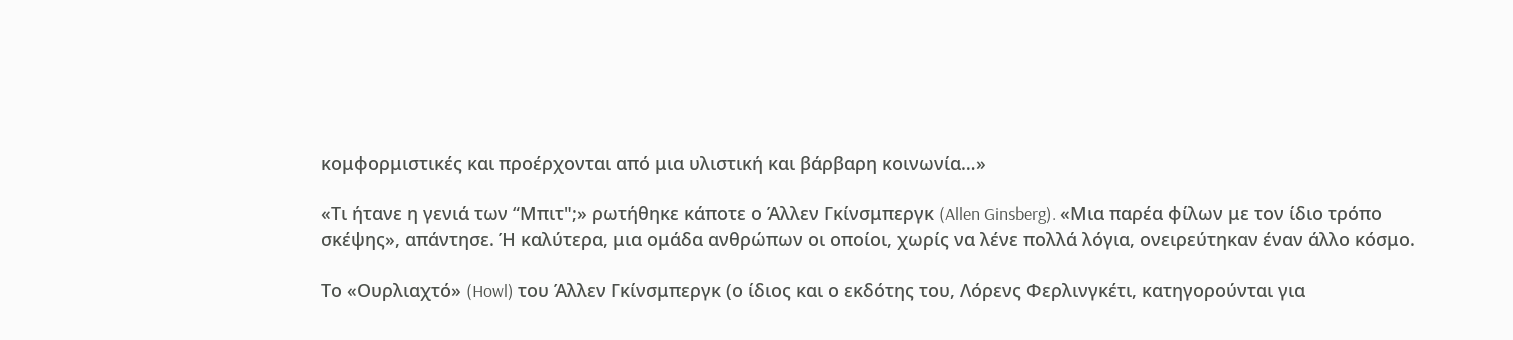κομφορμιστικές και προέρχονται από μια υλιστική και βάρβαρη κοινωνία…»

«Τι ήτανε η γενιά των “Μπιτ";» ρωτήθηκε κάποτε ο Άλλεν Γκίνσμπεργκ (Allen Ginsberg). «Μια παρέα φίλων με τον ίδιο τρόπο σκέψης», απάντησε. Ή καλύτερα, μια ομάδα ανθρώπων οι οποίοι, χωρίς να λένε πολλά λόγια, ονειρεύτηκαν έναν άλλο κόσμο.

Το «Ουρλιαχτό» (Howl) του Άλλεν Γκίνσμπεργκ (ο ίδιος και ο εκδότης του, Λόρενς Φερλινγκέτι, κατηγορούνται για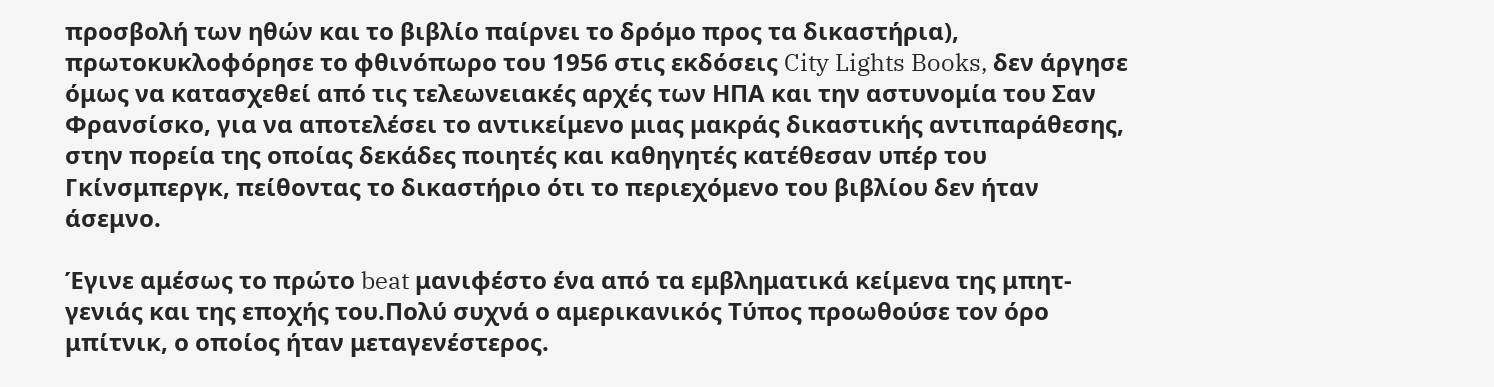προσβολή των ηθών και το βιβλίο παίρνει το δρόμο προς τα δικαστήρια), πρωτοκυκλοφόρησε το φθινόπωρο του 1956 στις εκδόσεις City Lights Books, δεν άργησε όμως να κατασχεθεί από τις τελεωνειακές αρχές των ΗΠΑ και την αστυνομία του Σαν Φρανσίσκο, για να αποτελέσει το αντικείμενο μιας μακράς δικαστικής αντιπαράθεσης, στην πορεία της οποίας δεκάδες ποιητές και καθηγητές κατέθεσαν υπέρ του Γκίνσμπεργκ, πείθοντας το δικαστήριο ότι το περιεχόμενο του βιβλίου δεν ήταν άσεμνο.

Έγινε αμέσως το πρώτο beat μανιφέστο ένα από τα εμβληματικά κείμενα της μπητ-γενιάς και της εποχής του.Πολύ συχνά ο αμερικανικός Τύπος προωθούσε τον όρο μπίτνικ, ο οποίος ήταν μεταγενέστερος.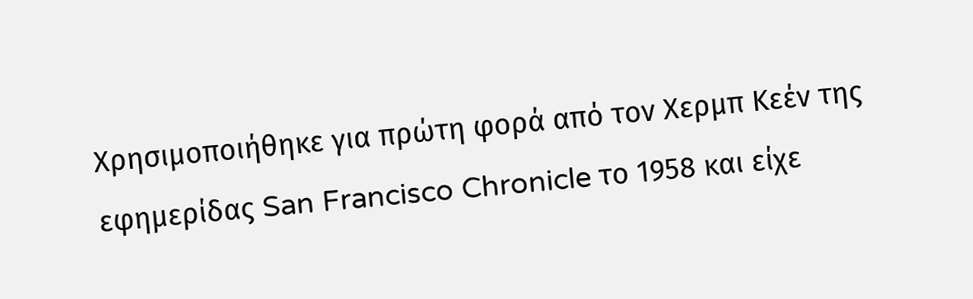Χρησιμοποιήθηκε για πρώτη φορά από τον Χερμπ Κεέν της εφημερίδας San Francisco Chronicle το 1958 και είχε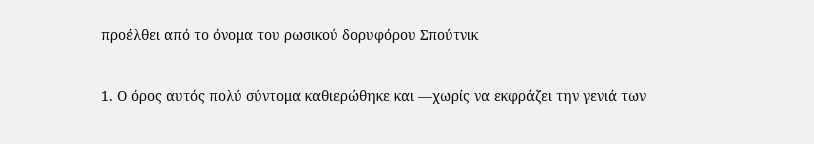προέλθει από το όνομα του ρωσικού δορυφόρου Σπούτνικ

1. Ο όρος αυτός πολύ σύντομα καθιερώθηκε και —χωρίς να εκφράζει την γενιά των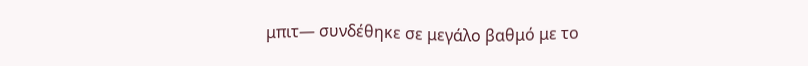μπιτ— συνδέθηκε σε μεγάλο βαθμό με το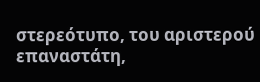στερεότυπο, του αριστερού επαναστάτη,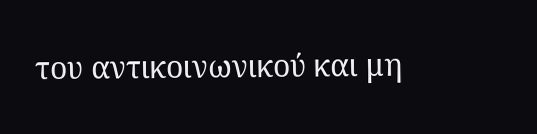του αντικοινωνικού και μη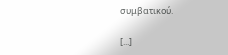συμβατικού.

[...]